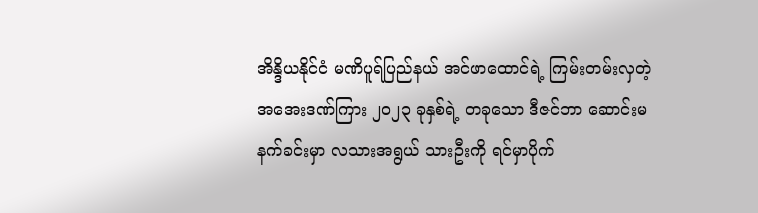အိန္ဒိယနိုင်ငံ မဏိပူရ်ပြည်နယ် အင်ဖာထောင်ရဲ့ ကြမ်းတမ်းလှတဲ့ အအေးဒဏ်ကြား ၂၀၂၃ ခုနှစ်ရဲ့ တခုသော ဒီဇင်ဘာ ဆောင်းမနက်ခင်းမှာ လသားအရွယ် သားဦးကို ရင်မှာပိုက်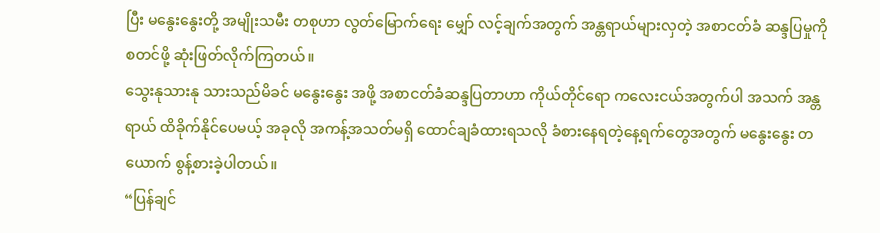ပြီး မနွေးနွေးတို့ အမျိုးသမီး တစုဟာ လွတ်မြောက်ရေး မျှော် လင့်ချက်အတွက် အန္တရာယ်များလှတဲ့ အစာငတ်ခံ ဆန္ဒပြမှုကို စတင်ဖို့ ဆုံးဖြတ်လိုက်ကြတယ်။
သွေးနုသားနု သားသည်မိခင် မနွေးနွေး အဖို့ အစာငတ်ခံဆန္ဒပြတာဟာ ကိုယ်တိုင်ရော ကလေးငယ်အတွက်ပါ အသက် အန္တရာယ် ထိခိုက်နိုင်ပေမယ့် အခုလို အကန့်အသတ်မရှိ ထောင်ချခံထားရသလို ခံစားနေရတဲ့နေ့ရက်တွေအတွက် မနွေးနွေး တယောက် စွန့်စားခဲ့ပါတယ်။
“ပြန်ချင်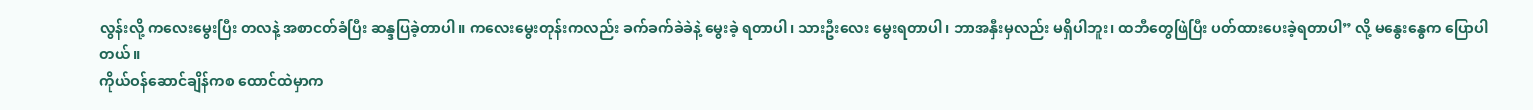လွန်းလို့ ကလေးမွေးပြီး တလနဲ့ အစာငတ်ခံပြီး ဆန္ဒပြခဲ့တာပါ။ ကလေးမွေးတုန်းကလည်း ခက်ခက်ခဲခဲနဲ့ မွေးခဲ့ ရတာပါ၊ သားဦးလေး မွေးရတာပါ၊ ဘာအနှီးမှလည်း မရှိပါဘူး၊ ထဘီတွေဖြဲပြီး ပတ်ထားပေးခဲ့ရတာပါ” လို့ မနွေးနွေက ပြောပါတယ်။
ကိုယ်ဝန်ဆောင်ချိန်ကစ ထောင်ထဲမှာက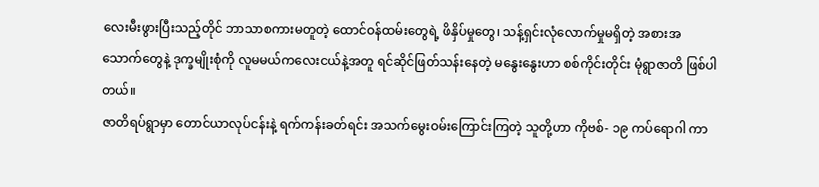လေးမီးဖွားပြီးသည့်တိုင် ဘာသာစကားမတူတဲ့ ထောင်ဝန်ထမ်းတွေရဲ့ ဖိနှိပ်မှုတွေ၊ သန့်ရှင်းလုံလောက်မှုမရှိတဲ့ အစားအသောက်တွေနဲ့ ဒုက္ခမျိုးစုံကို လူမမယ်ကလေးငယ်နဲ့အတူ ရင်ဆိုင်ဖြတ်သန်းနေတဲ့ မနွေးနွေးဟာ စစ်ကိုင်းတိုင်း မုံရွာဇာတိ ဖြစ်ပါတယ်။
ဇာတိရပ်ရွာမှာ တောင်ယာလုပ်ငန်းနဲ့ ရက်ကန်းခတ်ရင်း အသက်မွေးဝမ်းကြောင်းကြတဲ့ သူတို့ဟာ ကိုဗစ်- ၁၉ ကပ်ရောဂါ ကာ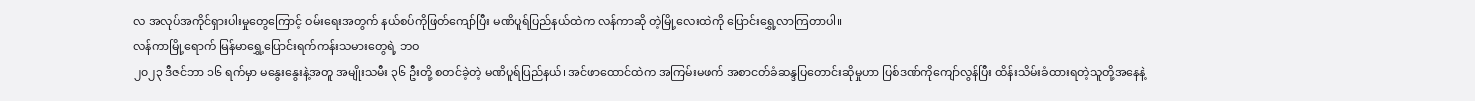လ အလုပ်အကိုင်ရှားပါးမှုတွေကြောင့် ဝမ်းရေးအတွက် နယ်စပ်ကိုဖြတ်ကျော်ပြီး မဏိပူရ်ပြည်နယ်ထဲက လန်ကာဆို တဲ့မြို့လေးထဲကို ပြောင်းရွှေ့လာကြတာပါ။
လန်ကာမြို့ရောက် မြန်မာရွှေ့ပြောင်းရက်ကန်းသမားတွေရဲ့ ဘဝ
၂၀၂၃ ဒီဇင်ဘာ ၁၆ ရက်မှာ မနွေးနွေးနဲ့အတူ အမျိုးသမီး ၃၆ ဦးတို့ စတင်ခဲ့တဲ့ မဏိပူရ်ပြည်နယ်၊ အင်ဖာထောင်ထဲက အကြမ်းမဖက် အစာငတ်ခံဆန္ဒပြတောင်းဆိုမှုဟာ ပြစ်ဒဏ်ကိုကျော်လွန်ပြီး ထိန်းသိမ်းခံထားရတဲ့သူတို့အနေနဲ့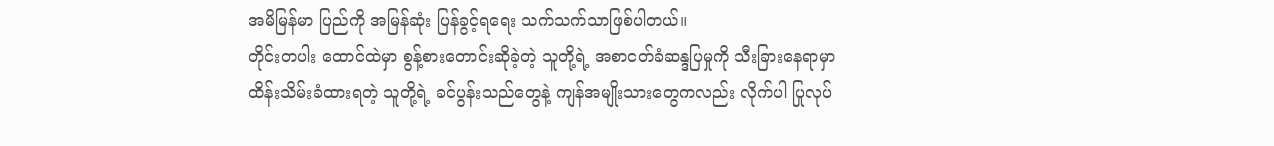အမိမြန်မာ ပြည်ကို အမြန်ဆုံး ပြန်ခွင့်ရရေး သက်သက်သာဖြစ်ပါတယ်။
တိုင်းတပါး ထောင်ထဲမှာ စွန့်စားတောင်းဆိုခဲ့တဲ့ သူတို့ရဲ့ အစာငတ်ခံဆန္ဒပြမှုကို သီးခြားနေရာမှာ ထိန်းသိမ်းခံထားရတဲ့ သူတို့ရဲ့ ခင်ပွန်းသည်တွေနဲ့ ကျန်အမျိုးသားတွေကလည်း လိုက်ပါ ပြုလုပ်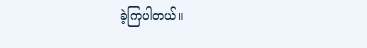ခဲ့ကြပါတယ်။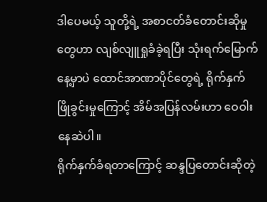ဒါပေမယ့် သူတို့ရဲ့ အစာငတ်ခံတောင်းဆိုမှုတွေဟာ လျစ်လျူရှုခံခဲ့ရပြီး သုံးရက်မြောက်နေ့မှာပဲ ထောင်အာဏာပိုင်တွေရဲ့ ရိုက်နှက် ဖြိုခွင်းမှုကြောင့် အိမ်အပြန်လမ်းဟာ ဝေဝါးနေဆဲပါ။
ရိုက်နှက်ခံရတာကြောင့် ဆန္ဒပြတောင်းဆိုတဲ့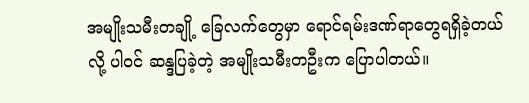အမျိုးသမီးတချို့ ခြေလက်တွေမှာ ရောင်ရမ်းဒဏ်ရာတွေရရှိခဲ့တယ်လို့ ပါဝင် ဆန္ဒပြခဲ့တဲ့ အမျိုးသမီးတဦးက ပြောပါတယ်။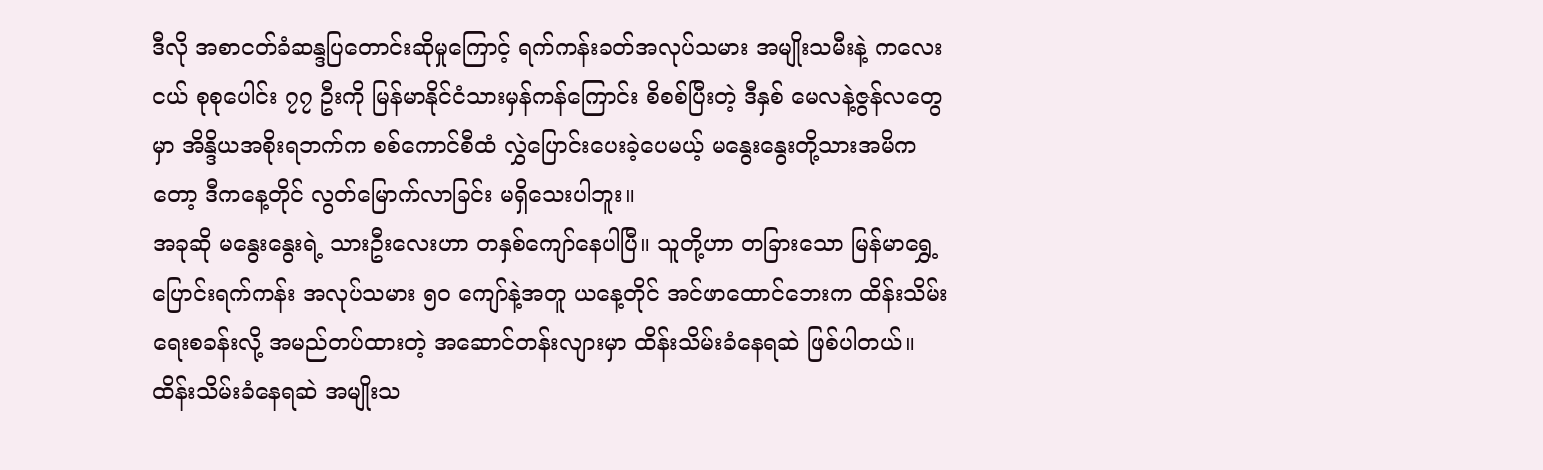ဒီလို အစာငတ်ခံဆန္ဒပြတောင်းဆိုမှုကြောင့် ရက်ကန်းခတ်အလုပ်သမား အမျိုးသမီးနဲ့ ကလေးငယ် စုစုပေါင်း ၇၇ ဦးကို မြန်မာနိုင်ငံသားမှန်ကန်ကြောင်း စိစစ်ပြီးတဲ့ ဒီနှစ် မေလနဲ့ဇွန်လတွေမှာ အိန္ဒိယအစိုးရဘက်က စစ်ကောင်စီထံ လွှဲပြောင်းပေးခဲ့ပေမယ့် မနွေးနွေးတို့သားအမိကတော့ ဒီကနေ့တိုင် လွတ်မြောက်လာခြင်း မရှိသေးပါဘူး။
အခုဆို မနွေးနွေးရဲ့ သားဦးလေးဟာ တနှစ်ကျော်နေပါပြီ။ သူတို့ဟာ တခြားသော မြန်မာရွှေ့ပြောင်းရက်ကန်း အလုပ်သမား ၅၀ ကျော်နဲ့အတူ ယနေ့တိုင် အင်ဖာထောင်ဘေးက ထိန်းသိမ်းရေးစခန်းလို့ အမည်တပ်ထားတဲ့ အဆောင်တန်းလျားမှာ ထိန်းသိမ်းခံနေရဆဲ ဖြစ်ပါတယ်။
ထိန်းသိမ်းခံနေရဆဲ အမျိုးသ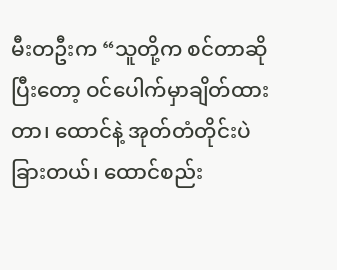မီးတဦးက “သူတို့က စင်တာဆိုပြီးတော့ ဝင်ပေါက်မှာချိတ်ထားတာ၊ ထောင်နဲ့ အုတ်တံတိုင်းပဲ ခြားတယ်၊ ထောင်စည်း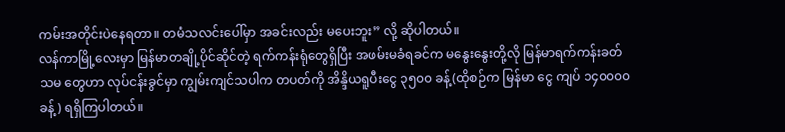ကမ်းအတိုင်းပဲနေရတာ။ တမံသလင်းပေါ်မှာ အခင်းလည်း မပေးဘူး” လို့ ဆိုပါတယ်။
လန်ကာမြို့လေးမှာ မြန်မာတချို့ပိုင်ဆိုင်တဲ့ ရက်ကန်းရုံတွေရှိပြီး အဖမ်းမခံရခင်က မနွေးနွေးတို့လို မြန်မာရက်ကန်းခတ်သမ တွေဟာ လုပ်ငန်းခွင်မှာ ကျွမ်းကျင်သပါက တပတ်ကို အိန္ဒိယရူပီးငွေ ၃၅၀၀ ခန့်(ထိုစဉ်က မြန်မာ ငွေ ကျပ် ၁၄၀၀၀၀ ခန့်) ရရှိကြပါတယ်။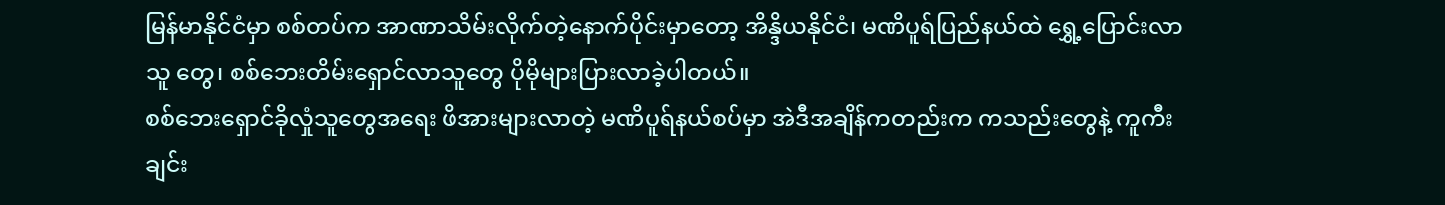မြန်မာနိုင်ငံမှာ စစ်တပ်က အာဏာသိမ်းလိုက်တဲ့နောက်ပိုင်းမှာတော့ အိန္ဒိယနိုင်ငံ၊ မဏိပူရ်ပြည်နယ်ထဲ ရွှေ့ပြောင်းလာသူ တွေ၊ စစ်ဘေးတိမ်းရှောင်လာသူတွေ ပိုမိုများပြားလာခဲ့ပါတယ်။
စစ်ဘေးရှောင်ခိုလှုံသူတွေအရေး ဖိအားများလာတဲ့ မဏိပူရ်နယ်စပ်မှာ အဲဒီအချိန်ကတည်းက ကသည်းတွေနဲ့ ကူကီးချင်း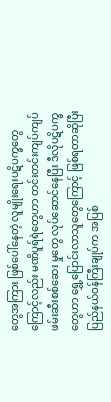တွေအကြား ဖြစ်ပေါ်နေတဲ့ လူမျိုးရေးပဋိပက္ခတွေကြောင့်လည်း မဏိပူရ်ရဲတွေဟာ တင်းတင်းကျပ်ကျပ် ဖမ်းဆီးစစ်ဆေး မှုတွေ လုပ်ဆောင်နေပြီး ဒီလိုပဋိပက္ခတွေဟာ ရွှေ့ပြောင်းလာသူတွေကြောင့် ဖြစ်ရတာဆိုပြီး ပြည်နယ်ဝန်ကြီးချုပ်က အပြစ်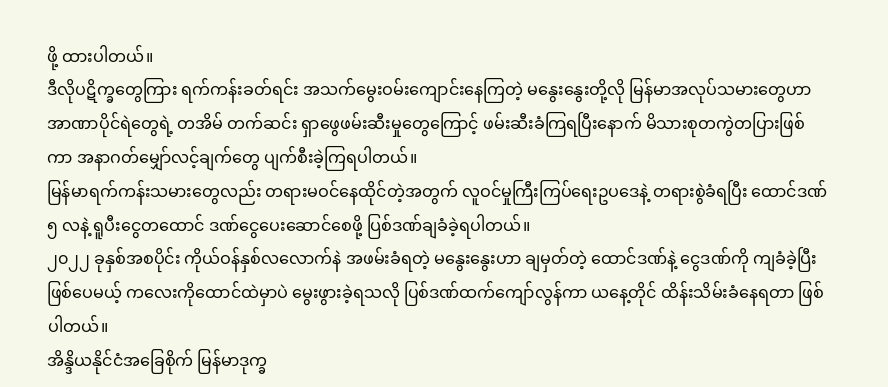ဖို့ ထားပါတယ်။
ဒီလိုပဋိက္ခတွေကြား ရက်ကန်းခတ်ရင်း အသက်မွေးဝမ်းကျောင်းနေကြတဲ့ မနွေးနွေးတို့လို မြန်မာအလုပ်သမားတွေဟာ အာဏာပိုင်ရဲတွေရဲ့ တအိမ် တက်ဆင်း ရှာဖွေဖမ်းဆီးမှုတွေကြောင့် ဖမ်းဆီးခံကြရပြီးနောက် မိသားစုတကွဲတပြားဖြစ်ကာ အနာဂတ်မျှော်လင့်ချက်တွေ ပျက်စီးခဲ့ကြရပါတယ်။
မြန်မာရက်ကန်းသမားတွေလည်း တရားမဝင်နေထိုင်တဲ့အတွက် လူဝင်မှုကြီးကြပ်ရေးဥပဒေနဲ့ တရားစွဲခံရပြီး ထောင်ဒဏ် ၅ လနဲ့ ရူပီးငွေတထောင် ဒဏ်ငွေပေးဆောင်စေဖို့ ပြစ်ဒဏ်ချခံခဲ့ရပါတယ်။
၂၀၂၂ ခုနှစ်အစပိုင်း ကိုယ်ဝန်နှစ်လလောက်နဲ အဖမ်းခံရတဲ့ မနွေးနွေးဟာ ချမှတ်တဲ့ ထောင်ဒဏ်နဲ့ ငွေဒဏ်ကို ကျခံခဲ့ပြီး ဖြစ်ပေမယ့် ကလေးကိုထောင်ထဲမှာပဲ မွေးဖွားခဲ့ရသလို ပြစ်ဒဏ်ထက်ကျော်လွန်ကာ ယနေ့တိုင် ထိန်းသိမ်းခံနေရတာ ဖြစ်ပါတယ်။
အိန္ဒိယနိုင်ငံအခြေစိုက် မြန်မာဒုက္ခ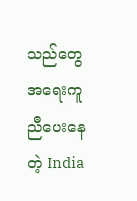သည်တွေအရေးကူညီပေးနေတဲ့ India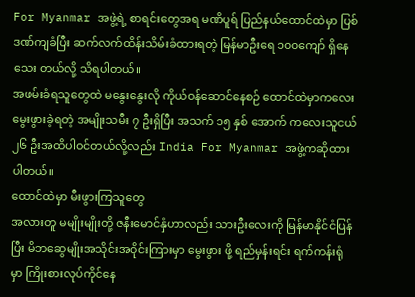For Myanmar အဖွဲ့ရဲ့ စာရင်းတွေအရ မဏိပူရ် ပြည်နယ်ထောင်ထဲမှာ ပြစ်ဒဏ်ကျခံပြီး ဆက်လက်ထိန်းသိမ်းခံထားရတဲ့ မြန်မာဦးရေ ၁၀၀ကျော် ရှိနေသေး တယ်လို့ သိရပါတယ်။
အဖမ်းခံရသူတွေထဲ မနွေးနွေးလို ကိုယ်ဝန်ဆောင်နေစဉ် ထောင်ထဲမှာကလေးမွေးဖွားခဲ့ရတဲ့ အမျိုးသမီး ၇ ဦးရှိပြီး အသက် ၁၅ နှစ် အောက် ကလေးသူငယ် ၂၆ ဦးအထိပါဝင်တယ်လို့လည်း India For Myanmar အဖွဲ့ကဆိုထားပါတယ်။
ထောင်ထဲမှာ မီးဖွားကြသူတွေ
အလားတူ မမျိုးမျိုးတို့ ဇနီးမောင်နှံဟာလည်း သားဦးလေးကို မြန်မာနိုင်ငံပြန်ပြီး မိဘဆွေမျိုးအသိုင်းအဝိုင်းကြားမှာ မွေးဖွား ဖို့ ရည်မှန်းရင်း ရက်ကန်းရုံမှာ ကြိုးစားလုပ်ကိုင်နေ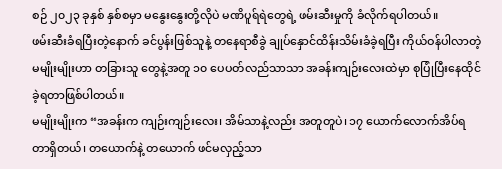စဉ် ၂၀၂၃ ခုနှစ် နှစ်စမှာ မနွေးနွေးတို့လိုပဲ မဏိပူရ်ရဲတွေရဲ့ ဖမ်းဆီးမှုကို ခံလိုက်ရပါတယ်။
ဖမ်းဆီးခံရပြီးတဲ့နောက် ခင်ပွန်းဖြစ်သူနဲ့ တနေရာစီခွဲ ချုပ်နှောင်ထိန်းသိမ်းခံခဲ့ရပြီး ကိုယ်ဝန်ပါလာတဲ့ မမျိုးမျိုးဟာ တခြားသူ တွေနဲ့အတူ ၁၀ ပေပတ်လည်သာသာ အခန်းကျဉ်းလေးထဲမှာ စုပြုံပြီးနေထိုင်ခဲ့ရတာဖြစ်ပါတယ်။
မမျိုးမျိုးက “အခန်းက ကျဉ်းကျဉ်းလေး၊ အိမ်သာနဲ့လည်း အတူတူပဲ၊ ၁၇ ယောက်လောက်အိပ်ရတာရှိတယ်၊ တယောက်နဲ့ တယောက် ဖင်မလှည့်သာ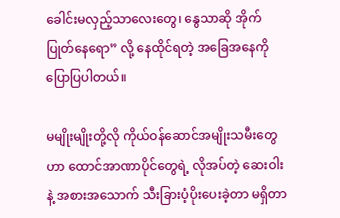ခေါင်းမလှည့်သာလေးတွေ၊ နွေသာဆို အိုက်ပြုတ်နေရော” လို့ နေထိုင်ရတဲ့ အခြေအနေကို ပြောပြပါတယ်။

မမျိုးမျိုးတို့လို ကိုယ်ဝန်ဆောင်အမျိုးသမီးတွေဟာ ထောင်အာဏာပိုင်တွေရဲ့ လိုအပ်တဲ့ ဆေးဝါးနဲ့ အစားအသောက် သီးခြားပံ့ပိုးပေးခဲ့တာ မရှိတာ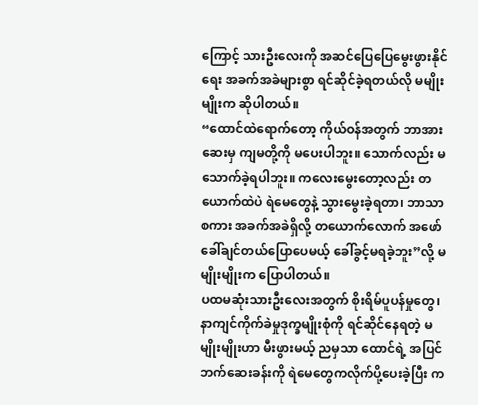ကြောင့် သားဦးလေးကို အဆင်ပြေပြေမွေးဖွားနိုင်ရေး အခက်အခဲများစွာ ရင်ဆိုင်ခဲ့ရတယ်လို မမျိုးမျိုးက ဆိုပါတယ်။
“ထောင်ထဲရောက်တော့ ကိုယ်ဝန်အတွက် ဘာအားဆေးမှ ကျမတို့ကို မပေးပါဘူး။ သောက်လည်း မသောက်ခဲ့ရပါဘူး။ ကလေးမွေးတော့လည်း တယောက်ထဲပဲ ရဲမေတွေနဲ့ သွားမွေးခဲ့ရတာ၊ ဘာသာစကား အခက်အခဲရှိလို့ တယောက်လောက် အဖော်ခေါ်ချင်တယ်ပြောပေမယ့် ခေါ်ခွင့်မရခဲ့ဘူး”လို့ မမျိုးမျိုးက ပြောပါတယ်။
ပထမဆုံးသားဦးလေးအတွက် စိုးရိမ်ပူပန်မှုတွေ၊ နာကျင်ကိုက်ခဲမှုဒုက္ခမျိုးစုံကို ရင်ဆိုင်နေရတဲ့ မမျိုးမျိုးဟာ မီးဖွားမယ့် ညမှသာ ထောင်ရဲ့ အပြင်ဘက်ဆေးခန်းကို ရဲမေတွေကလိုက်ပို့ပေးခဲ့ပြီး က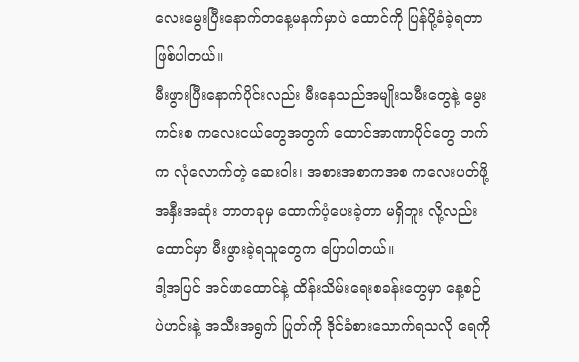လေးမွေးပြီးနောက်တနေ့မနက်မှာပဲ ထောင်ကို ပြန်ပို့ခံခဲ့ရတာဖြစ်ပါတယ်။
မီးဖွားပြီးနောက်ပိုင်းလည်း မီးနေသည်အမျိုးသမီးတွေနဲ့ မွေးကင်းစ ကလေးငယ်တွေအတွက် ထောင်အာဏာပိုင်တွေ ဘက်က လုံလောက်တဲ့ ဆေးဝါး၊ အစားအစာကအစ ကလေးပတ်ဖို့အနှီးအဆုံး ဘာတခုမှ ထောက်ပံ့ပေးခဲ့တာ မရှိဘူး လို့လည်း ထောင်မှာ မီးဖွားခဲ့ရသူတွေက ပြောပါတယ်။
ဒါ့အပြင် အင်ဖာထောင်နဲ့ ထိန်းသိမ်းရေးစခန်းတွေမှာ နေ့စဉ် ပဲဟင်းနဲ့ အသီးအရွက် ပြုတ်ကို ဒိုင်ခံစားသောက်ရသလို ရေကို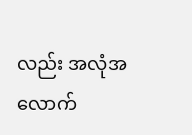လည်း အလုံအလောက်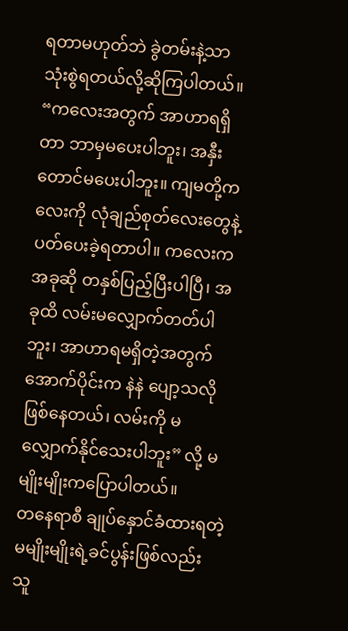ရတာမဟုတ်ဘဲ ခွဲတမ်းနဲ့သာ သုံးစွဲရတယ်လို့ဆိုကြပါတယ်။
“ကလေးအတွက် အာဟာရရှိတာ ဘာမှမပေးပါဘူး၊ အနှီးတောင်မပေးပါဘူး။ ကျမတို့ကလေးကို လုံချည်စုတ်လေးတွေနဲ့ ပတ်ပေးခဲ့ရတာပါ။ ကလေးကအခုဆို တနှစ်ပြည့်ပြီးပါပြီ၊ အခုထိ လမ်းမလျှောက်တတ်ပါဘူး၊ အာဟာရမရှိတဲ့အတွက် အောက်ပိုင်းက နဲနဲ ပျော့သလိုဖြစ်နေတယ်၊ လမ်းကို မလျှောက်နိုင်သေးပါဘူး” လို့ မမျိုးမျိုးကပြောပါတယ်။
တနေရာစီ ချုပ်နှောင်ခံထားရတဲ့ မမျိုးမျိုးရဲ့ခင်ပွန်းဖြစ်လည်း သူ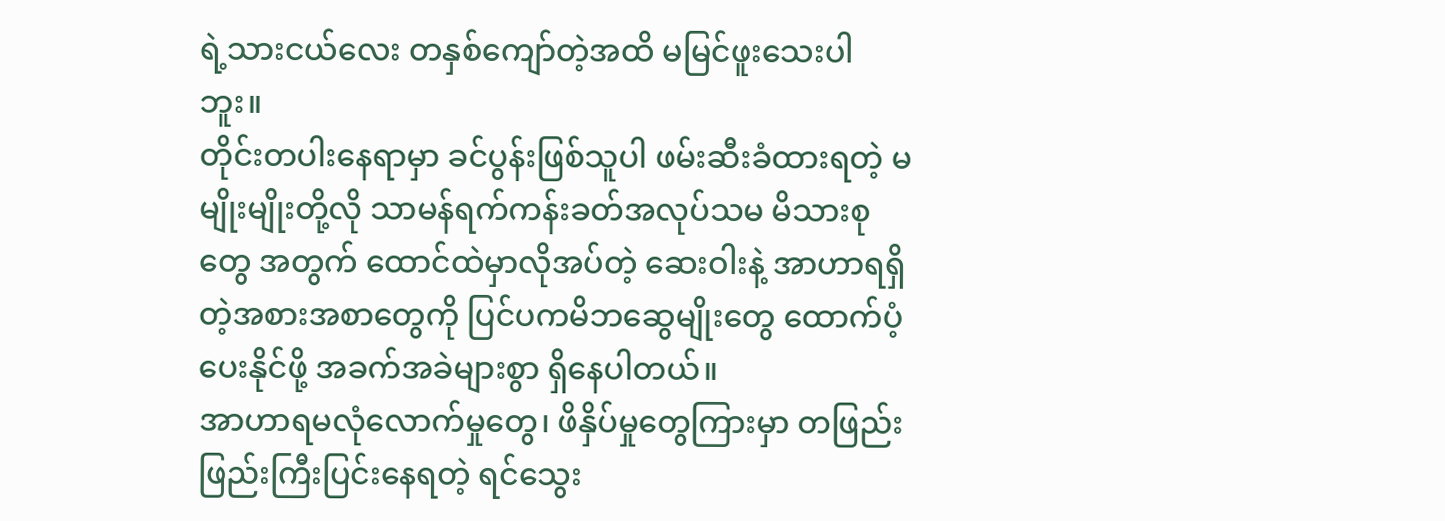ရဲ့သားငယ်လေး တနှစ်ကျော်တဲ့အထိ မမြင်ဖူးသေးပါဘူး။
တိုင်းတပါးနေရာမှာ ခင်ပွန်းဖြစ်သူပါ ဖမ်းဆီးခံထားရတဲ့ မမျိုးမျိုးတို့လို သာမန်ရက်ကန်းခတ်အလုပ်သမ မိသားစုတွေ အတွက် ထောင်ထဲမှာလိုအပ်တဲ့ ဆေးဝါးနဲ့ အာဟာရရှိတဲ့အစားအစာတွေကို ပြင်ပကမိဘဆွေမျိုးတွေ ထောက်ပံ့ပေးနိုင်ဖို့ အခက်အခဲများစွာ ရှိနေပါတယ်။
အာဟာရမလုံလောက်မှုတွေ၊ ဖိနှိပ်မှုတွေကြားမှာ တဖြည်းဖြည်းကြီးပြင်းနေရတဲ့ ရင်သွေး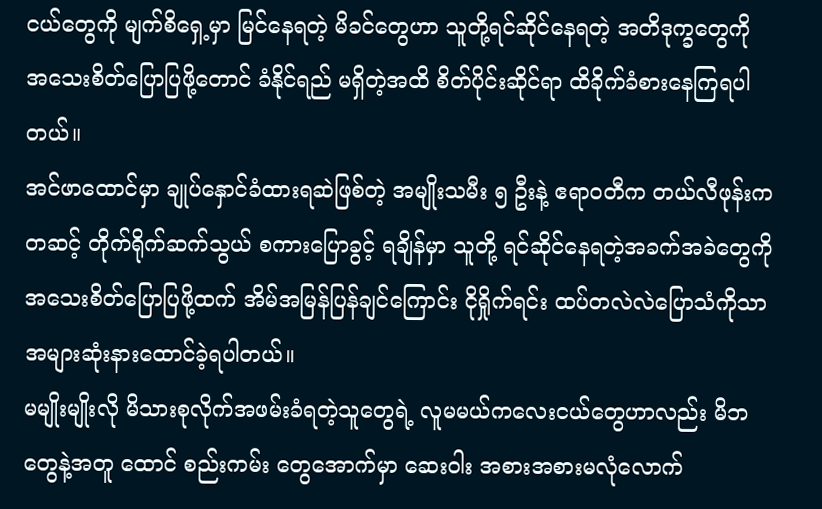ငယ်တွေကို မျက်စိရှေ့မှာ မြင်နေရတဲ့ မိခင်တွေဟာ သူတို့ရင်ဆိုင်နေရတဲ့ အတိဒုက္ခတွေကို အသေးစိတ်ပြောပြဖို့တောင် ခံနိုင်ရည် မရှိတဲ့အထိ စိတ်ပိုင်းဆိုင်ရာ ထိခိုက်ခံစားနေကြရပါတယ်။
အင်ဖာထောင်မှာ ချုပ်နှောင်ခံထားရဆဲဖြစ်တဲ့ အမျိုးသမီး ၅ ဦးနဲ့ ဧရာဝတီက တယ်လီဖုန်းကတဆင့် တိုက်ရိုက်ဆက်သွယ် စကားပြောခွင့် ရချိန်မှာ သူတို့ ရင်ဆိုင်နေရတဲ့အခက်အခဲတွေကို အသေးစိတ်ပြောပြဖို့ထက် အိမ်အမြန်ပြန်ချင်ကြောင်း ငိုရှိုက်ရင်း ထပ်တလဲလဲပြောသံကိုသာ အများဆုံးနားထောင်ခဲ့ရပါတယ်။
မမျိုးမျိုးလို မိသားစုလိုက်အဖမ်းခံရတဲ့သူတွေရဲ့ လူမမယ်ကလေးငယ်တွေဟာလည်း မိဘတွေနဲ့အတူ ထောင် စည်းကမ်း တွေအောက်မှာ ဆေးဝါး အစားအစားမလုံလောက်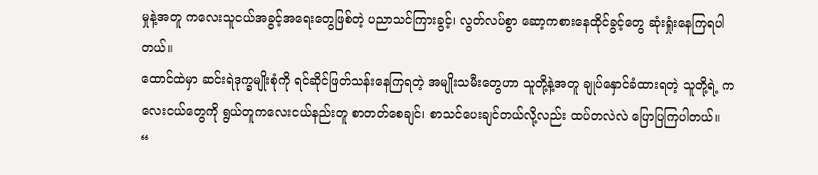မှုနဲ့အတူ ကလေးသူငယ်အခွင့်အရေးတွေဖြစ်တဲ့ ပညာသင်ကြားခွင့်၊ လွတ်လပ်စွာ ဆော့ကစားနေထိုင်ခွင့်တွေ ဆုံးရှုံးနေကြရပါတယ်။
ထောင်ထဲမှာ ဆင်းရဲဒုက္ခမျိုးစုံကို ရင်ဆိုင်ဖြတ်သန်းနေကြရတဲ့ အမျိုးသမီးတွေဟာ သူတို့နဲ့အတူ ချုပ်နှောင်ခံထားရတဲ့ သူတို့ရဲ့ ကလေးငယ်တွေကို ရွယ်တူကလေးငယ်နည်းတူ စာတတ်စေချင်၊ စာသင်ပေးချင်တယ်လို့လည်း ထပ်တလဲလဲ ပြောပြကြပါတယ်။
“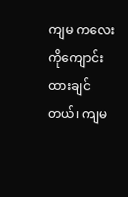ကျမ ကလေးကိုကျောင်းထားချင်တယ်၊ ကျမ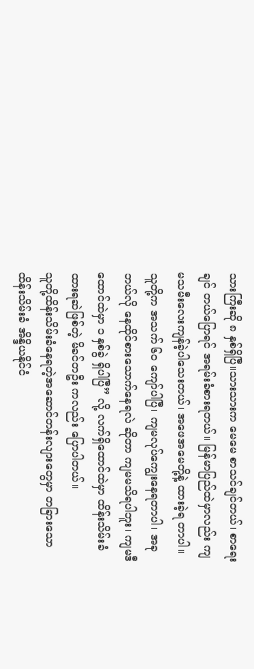သားကြီးဆို ၈ နှစ်ရှိပြီ။သားသားက မေမေ စာသင်ချင်တယ်၊ စာရေးချင် တယ်ပြောရင် အရမ်းခံစားရတယ်။ မြန်မာပြည်ထဲမှာလည်း ကျမသမီးလေးကျန်ခဲ့ပါသေးတယ်၊ အဖေအမေတို့နဲ့ ထားခဲ့ရ တာပါ။ သူတို့က အသက် ၆၀ ကျော်ပါပြီ၊ ကျမလုပ်ကျွေးနေရတာပါ၊ အခုဘယ်လို နေထိုင်စားသောက်နေရလဲ ဆိုတာ ကျမမသိရပါဘူး၊ ကျမဒီထောင်ထဲမှာ ၁ နှစ်ခွဲ ရှိပါပြီ” လို့ လက်ရှိထောင်ထဲမှာ ထိန်းသိမ်းခံထားရဆဲဖြစ်တဲ့ မိခင်တဦး ကလည်း ပြောပါတယ်။
သူတို့ထိန်းသိမ်းခံနေရတဲ့အဆောင်တန်းလျားတွေမှာ တခြားသောထိန်းသိမ်းခံ အိန္ဒိယနိုင်ငံ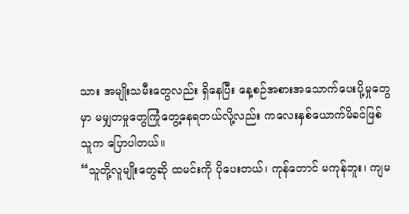သား အမျိုးသမီးတွေလည်း ရှိနေပြီး နေ့စဉ်အစားအသောက်ပေးပို့မှုတွေမှာ မမျှတမှုတွေကြုံတွေ့နေရတယ်လို့လည်း ကလေးနှစ်ယောက်မိခင်ဖြစ်သူက ပြောပါတယ်။
“သူတို့လူမျိုးတွေဆို ထမင်းကို ပိုပေးတယ်၊ ကုန်တောင် မကုန်ဘူး၊ ကျမ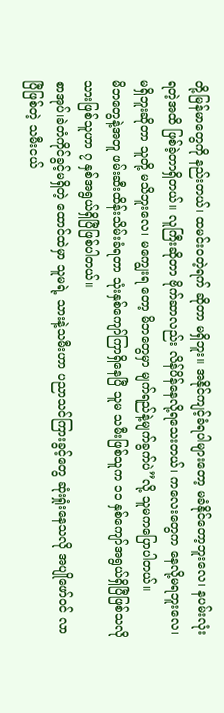တို့မြန်မာတွေကို နည်းတယ်၊ ထမင်းဝတဲ့ရက် ဆိုတာ မရှိဘူး။ အနိုင်ကျင့်ခံရပါများတော့ မခံနိုင်တော့ဘူးလေ၊ နပမ်းလုံးရတဲ့အထိ ဖြစ်ခဲ့တာရှိတယ်။ လူကြီးဆိုတာ ဗိုက်ဆာလည်း လိန်ပိန်နေလို့ရသေးတယ်၊ ကလေးတွေက နေလို့မရဘူးလေ၊ မရှိဘူးဆိုတာ သူတို့ မသိဘူးလေ၊ မကျွေးရ တော့ မိဘတွေမှာ မျက်ရည်နဲ့မျက်ခွက်ပဲ”လို့ သူမကပြောပါတယ်။
မိဘတွေနဲ့အတူ ဖမ်းဆီးထိန်းသိမ်းခံရတာ သုံးနှစ်ကျော်ကြာရှိနေပြီ သူမ သမီးဖြစ်သူက ၁၁ နှစ်ကျော်အရွယ်ရှိပြီဖြစ်သလို သားဖြစ်သူဟာ ၇ နှစ်အရွယ်ရှိပြီဖြစ်ပါတယ်။
စာအုပ်၊ခဲတံကိုင်ခွင့်မရှိတဲ့ ထောင်ထဲမှာ သူမရဲ့ သားနဲ့သမီးဟာ ပညာသင်ကြားခွင့်တွေ ဆုံးရှုံးနေသလို အပျိုဖော်ဝင် လာ ပြီဖြစ်တဲ့ သမီးငယ်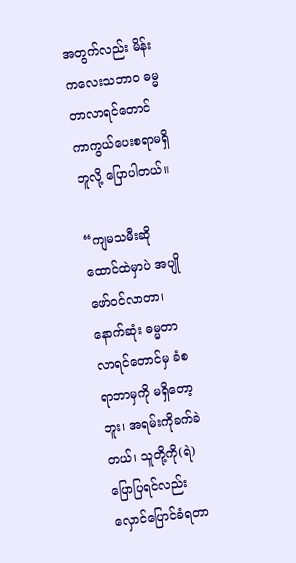အတွက်လည်း မိန်းကလေးသဘာဝ ဓမ္မတာလာရင်တောင် ကာကွယ်ပေးစရာမရှိဘူလို့ ပြောပါတယ်။

“ကျမသမီးဆို ထောင်ထဲမှာပဲ အပျိုဖော်ဝင်လာတာ၊ နောက်ဆုံး ဓမ္မတာလာရင်တောင်မှ ခံစရာဘာမှကို မရှိတော့ဘူး၊ အရမ်းကိုခက်ခဲတယ်၊ သူတို့ကို(ရဲ)ပြောပြရင်လည်း လှောင်ပြောင်ခံရတာ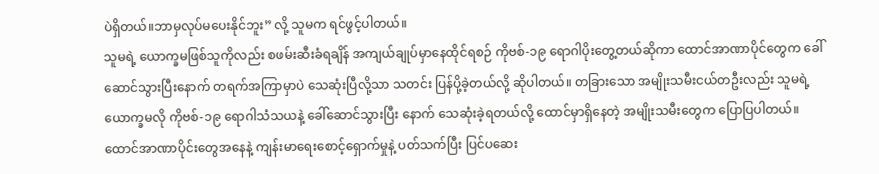ပဲရှိတယ်။ဘာမှလုပ်မပေးနိုင်ဘူး” လို့ သူမက ရင်ဖွင့်ပါတယ်။
သူမရဲ့ ယောက္ခမဖြစ်သူကိုလည်း စဖမ်းဆီးခံရချိန် အကျယ်ချုပ်မှာနေထိုင်ရစဉ် ကိုဗစ်-၁၉ ရောဂါပိုးတွေ့တယ်ဆိုကာ ထောင်အာဏာပိုင်တွေက ခေါ်ဆောင်သွားပြီးနောက် တရက်အကြာမှာပဲ သေဆုံးပြီလို့သာ သတင်း ပြန်ပို့ခဲ့တယ်လို့ ဆိုပါတယ်။ တခြားသော အမျိုးသမီးငယ်တဦးလည်း သူမရဲ့ယောက္ခမလို ကိုဗစ်-၁၉ ရောဂါသံသယနဲ့ ခေါ်ဆောင်သွားပြီး နောက် သေဆုံးခဲ့ရတယ်လို့ ထောင်မှာရှိနေတဲ့ အမျိုးသမီးတွေက ပြောပြပါတယ်။
ထောင်အာဏာပိုင်းတွေအနေနဲ့ ကျန်းမာရေးစောင့်ရှောက်မှုနဲ့ ပတ်သက်ပြီး ပြင်ပဆေး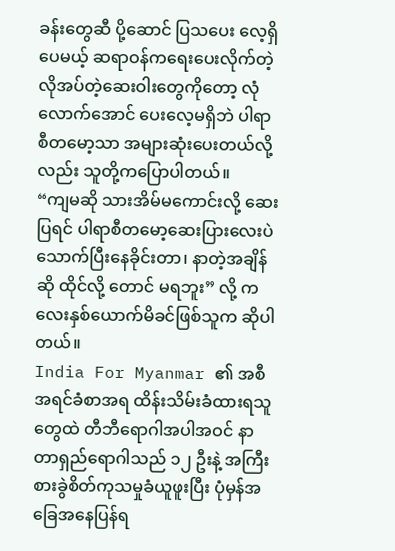ခန်းတွေဆီ ပို့ဆောင် ပြသပေး လေ့ရှိပေမယ့် ဆရာဝန်ကရေးပေးလိုက်တဲ့ လိုအပ်တဲ့ဆေးဝါးတွေကိုတော့ လုံလောက်အောင် ပေးလေ့မရှိဘဲ ပါရာစီတမော့သာ အများဆုံးပေးတယ်လို့လည်း သူတို့ကပြောပါတယ်။
“ကျမဆို သားအိမ်မကောင်းလို့ ဆေးပြရင် ပါရာစီတမော့ဆေးပြားလေးပဲ သောက်ပြီးနေခိုင်းတာ၊ နာတဲ့အချိန်ဆို ထိုင်လို့ တောင် မရဘူး” လို့ ကလေးနှစ်ယောက်မိခင်ဖြစ်သူက ဆိုပါတယ်။
India For Myanmar ၏ အစီအရင်ခံစာအရ ထိန်းသိမ်းခံထားရသူတွေထဲ တီဘီရောဂါအပါအဝင် နာတာရှည်ရောဂါသည် ၁၂ ဦးနဲ့ အကြီးစားခွဲစိတ်ကုသမှုခံယူဖူးပြီး ပုံမှန်အခြေအနေပြန်ရ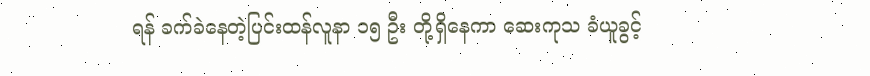ရန် ခက်ခဲနေတဲ့ပြင်းထန်လူနာ ၁၅ ဦး တို့ရှိနေကာ ဆေးကုသ ခံယူခွင့်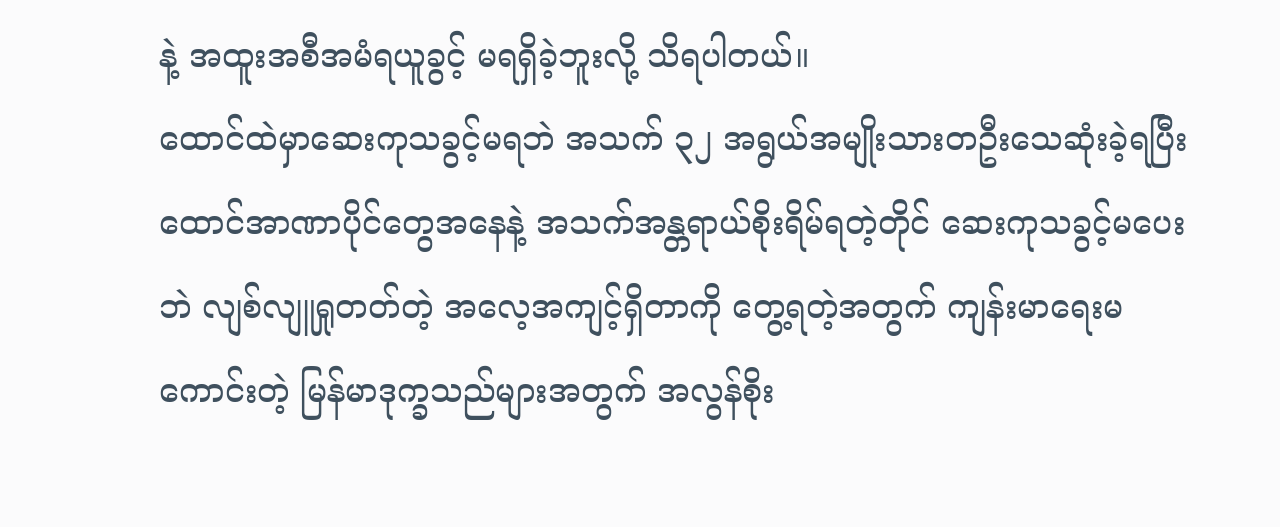နဲ့ အထူးအစီအမံရယူခွင့် မရရှိခဲ့ဘူးလို့ သိရပါတယ်။
ထောင်ထဲမှာဆေးကုသခွင့်မရဘဲ အသက် ၃၂ အရွယ်အမျိုးသားတဦးသေဆုံးခဲ့ရပြီး ထောင်အာဏာပိုင်တွေအနေနဲ့ အသက်အန္တရာယ်စိုးရိမ်ရတဲ့တိုင် ဆေးကုသခွင့်မပေးဘဲ လျစ်လျူရှုတတ်တဲ့ အလေ့အကျင့်ရှိတာကို တွေ့ရတဲ့အတွက် ကျန်းမာရေးမကောင်းတဲ့ မြန်မာဒုက္ခသည်များအတွက် အလွန်စိုး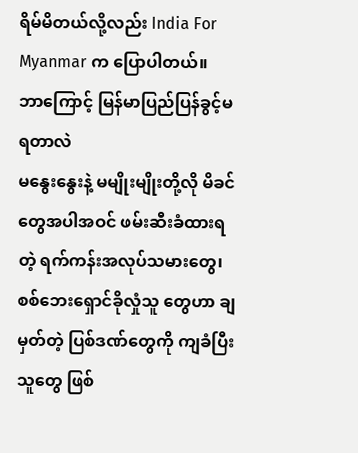ရိမ်မိတယ်လို့လည်း India For Myanmar က ပြောပါတယ်။
ဘာကြောင့် မြန်မာပြည်ပြန်ခွင့်မရတာလဲ
မနွေးနွေးနဲ့ မမျိုးမျိုးတို့လို မိခင်တွေအပါအဝင် ဖမ်းဆီးခံထားရတဲ့ ရက်ကန်းအလုပ်သမားတွေ၊ စစ်ဘေးရှောင်ခိုလှုံသူ တွေဟာ ချမှတ်တဲ့ ပြစ်ဒဏ်တွေကို ကျခံပြီးသူတွေ ဖြစ်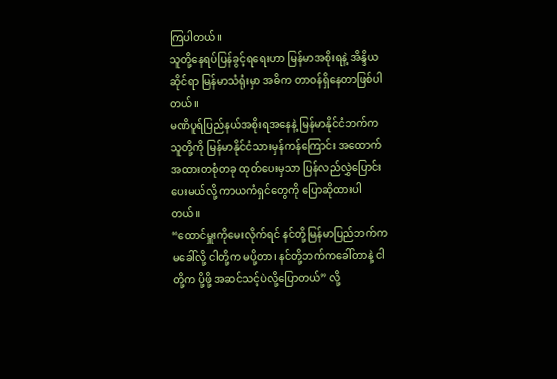ကြပါတယ်။
သူတို့နေရပ်ပြန်ခွင့်ရရေးဟာ မြန်မာအစိုးရနဲ့ အိန္ဒိယဆိုင်ရာ မြန်မာသံရုံးမှာ အဓိက တာဝန်ရှိနေတာဖြစ်ပါတယ်။
မဏိပူရ်ပြည်နယ်အစိုးရအနေနဲ့ မြန်မာနိုင်ငံဘက်က သူတို့ကို မြန်မာနိုင်ငံသားမှန်ကန်ကြောင်း အထောက်အထားတစုံတခု ထုတ်ပေးမှသာ ပြန်လည်လွှဲပြောင်းပေးမယ်လို့ ကာယကံရှင်တွေကို ပြောဆိုထားပါတယ်။
“ထောင်မှူးကိုမေးလိုက်ရင် နင်တို့မြန်မာပြည်ဘက်က မခေါ်လို့ ငါတို့က မပို့တာ၊ နင်တို့ဘက်ကခေါ်တာနဲ့ ငါတို့က ပို့ဖို့ အဆင်သင့်ပဲလို့ပြောတယ်” လို့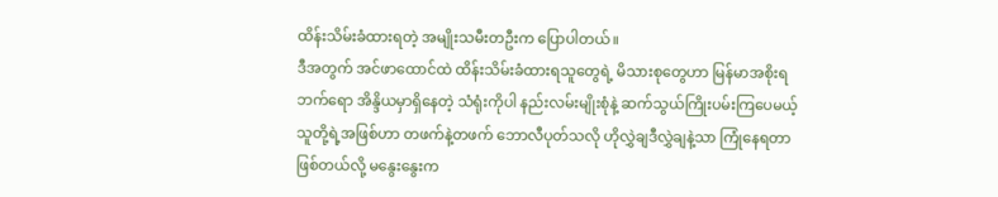ထိန်းသိမ်းခံထားရတဲ့ အမျိုးသမီးတဦးက ပြောပါတယ်။
ဒီအတွက် အင်ဖာထောင်ထဲ ထိန်းသိမ်းခံထားရသူတွေရဲ့ မိသားစုတွေဟာ မြန်မာအစိုးရဘက်ရော အိန္ဒိယမှာရှိနေတဲ့ သံရုံးကိုပါ နည်းလမ်းမျိုးစုံနဲ့ ဆက်သွယ်ကြိုးပမ်းကြပေမယ့် သူတို့ရဲ့အဖြစ်ဟာ တဖက်နဲ့တဖက် ဘောလီပုတ်သလို ဟိုလွှဲချဒီလွှဲချနဲ့သာ ကြုံနေရတာဖြစ်တယ်လို့ မနွေးနွေးက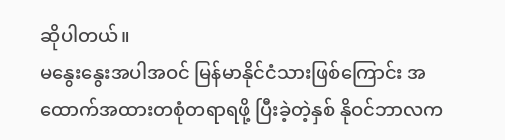ဆိုပါတယ်။
မနွေးနွေးအပါအဝင် မြန်မာနိုင်ငံသားဖြစ်ကြောင်း အထောက်အထားတစုံတရာရဖို့ ပြီးခဲ့တဲ့နှစ် နိုဝင်ဘာလက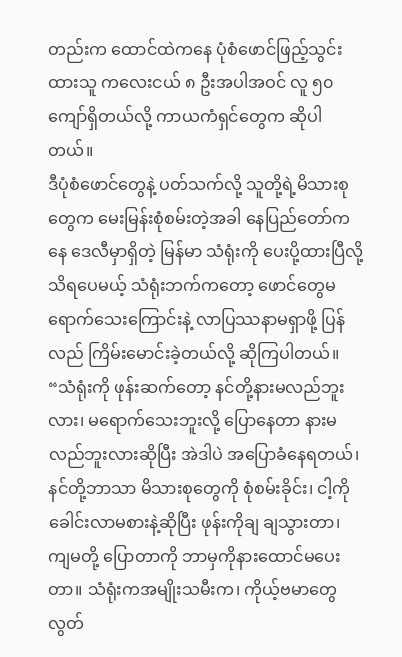တည်းက ထောင်ထဲကနေ ပုံစံဖောင်ဖြည့်သွင်းထားသူ ကလေးငယ် ၈ ဦးအပါအဝင် လူ ၅၀ ကျော်ရှိတယ်လို့ ကာယကံရှင်တွေက ဆိုပါတယ်။
ဒီပုံစံဖောင်တွေနဲ့ ပတ်သက်လို့ သူတို့ရဲ့မိသားစုတွေက မေးမြန်းစုံစမ်းတဲ့အခါ နေပြည်တော်ကနေ ဒေလီမှာရှိတဲ့ မြန်မာ သံရုံးကို ပေးပို့ထားပြီလို့ သိရပေမယ့် သံရုံးဘက်ကတော့ ဖောင်တွေမရောက်သေးကြောင်းနဲ့ လာပြဿနာမရှာဖို့ ပြန်လည် ကြိမ်းမောင်းခဲ့တယ်လို့ ဆိုကြပါတယ်။
“သံရုံးကို ဖုန်းဆက်တော့ နင်တို့နားမလည်ဘူးလား၊ မရောက်သေးဘူးလို့ ပြောနေတာ နားမလည်ဘူးလားဆိုပြီး အဲဒါပဲ အပြောခံနေရတယ်၊ နင်တို့ဘာသာ မိသားစုတွေကို စုံစမ်းခိုင်း၊ ငါ့ကိုခေါင်းလာမစားနဲ့ဆိုပြီး ဖုန်းကိုချ ချသွားတာ၊ ကျမတို့ ပြောတာကို ဘာမှကိုနားထောင်မပေးတာ။ သံရုံးကအမျိုးသမီးက၊ ကိုယ့်ဗမာတွေ လွတ်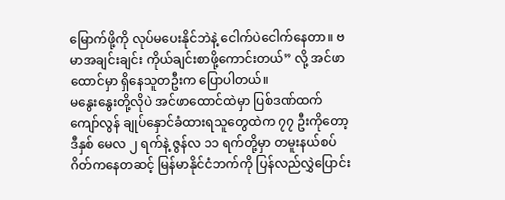မြောက်ဖို့ကို လုပ်မပေးနိုင်ဘဲနဲ့ ငေါက်ပဲငေါက်နေတာ။ ဗမာအချင်းချင်း ကိုယ်ချင်းစာဖို့ကောင်းတယ်” လို့ အင်ဖာထောင်မှာ ရှိနေသူတဦးက ပြောပါတယ်။
မနွေးနွေးတို့လိုပဲ အင်ဖာထောင်ထဲမှာ ပြစ်ဒဏ်ထက်ကျော်လွန် ချုပ်နှောင်ခံထားရသူတွေထဲက ၇၇ ဦးကိုတော့ ဒီနှစ် မေလ ၂ ရက်နဲ့ ဇွန်လ ၁၁ ရက်တို့မှာ တမူးနယ်စပ်ဂိတ်ကနေတဆင့် မြန်မာနိုင်ငံဘက်ကို ပြန်လည်လွှဲပြောင်း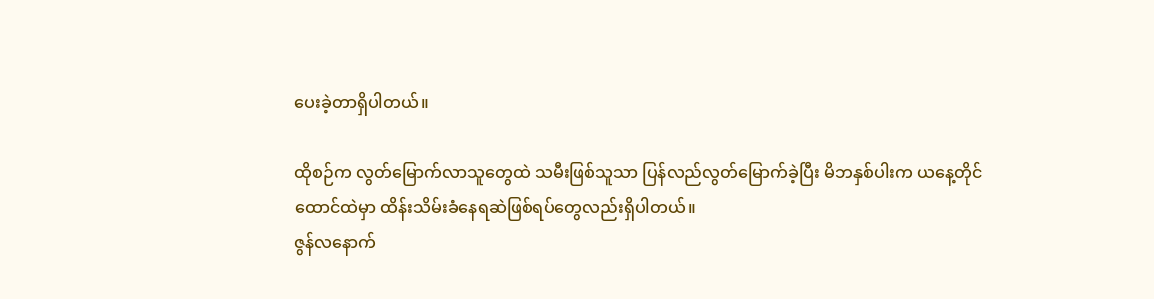ပေးခဲ့တာရှိပါတယ်။

ထိုစဉ်က လွတ်မြောက်လာသူတွေထဲ သမီးဖြစ်သူသာ ပြန်လည်လွတ်မြောက်ခဲ့ပြီး မိဘနှစ်ပါးက ယနေ့တိုင်ထောင်ထဲမှာ ထိန်းသိမ်းခံနေရဆဲဖြစ်ရပ်တွေလည်းရှိပါတယ်။
ဇွန်လနောက်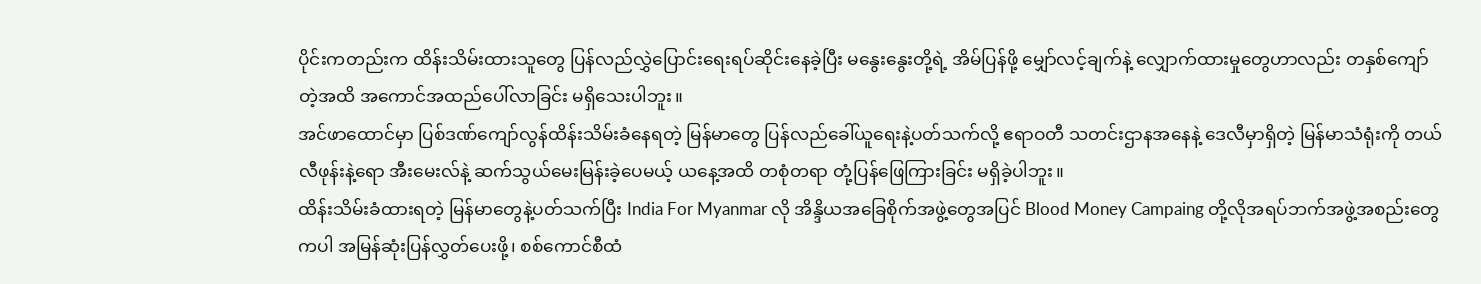ပိုင်းကတည်းက ထိန်းသိမ်းထားသူတွေ ပြန်လည်လွှဲပြောင်းရေးရပ်ဆိုင်းနေခဲ့ပြီး မနွေးနွေးတို့ရဲ့ အိမ်ပြန်ဖို့ မျှော်လင့်ချက်နဲ့ လျှောက်ထားမှုတွေဟာလည်း တနှစ်ကျော်တဲ့အထိ အကောင်အထည်ပေါ်လာခြင်း မရှိသေးပါဘူး။
အင်ဖာထောင်မှာ ပြစ်ဒဏ်ကျော်လွန်ထိန်းသိမ်းခံနေရတဲ့ မြန်မာတွေ ပြန်လည်ခေါ်ယူရေးနဲ့ပတ်သက်လို့ ဧရာဝတီ သတင်းဌာနအနေနဲ့ ဒေလီမှာရှိတဲ့ မြန်မာသံရုံးကို တယ်လီဖုန်းနဲ့ရော အီးမေးလ်နဲ့ ဆက်သွယ်မေးမြန်းခဲ့ပေမယ့် ယနေ့အထိ တစုံတရာ တုံ့ပြန်ဖြေကြားခြင်း မရှိခဲ့ပါဘူး။
ထိန်းသိမ်းခံထားရတဲ့ မြန်မာတွေနဲ့ပတ်သက်ပြီး India For Myanmar လို အိန္ဒိယအခြေစိုက်အဖွဲ့တွေအပြင် Blood Money Campaing တို့လိုအရပ်ဘက်အဖွဲ့အစည်းတွေကပါ အမြန်ဆုံးပြန်လွှတ်ပေးဖို့၊ စစ်ကောင်စီထံ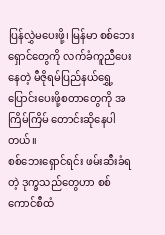ပြန်လွှဲမပေးဖို့၊ မြန်မာ စစ်ဘေးရှောင်တွေကို လက်ခံကူညီပေးနေတဲ့ မီဇိုရမ်ပြည်နယ်ရွှေ့ပြောင်းပေးဖို့စတာတွေကို အကြိမ်ကြိမ် တောင်းဆိုနေပါတယ်။
စစ်ဘေးရှောင်ရင်း ဖမ်းဆီးခံရတဲ့ ဒုက္ခသည်တွေဟာ စစ်ကောင်စီထံ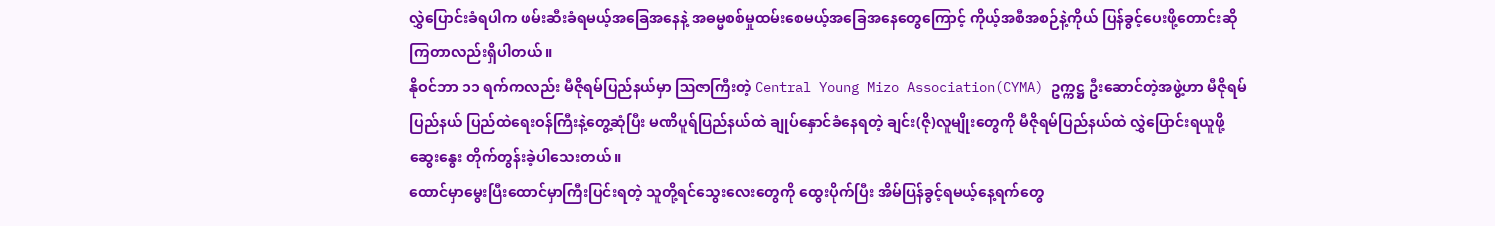လွှဲပြောင်းခံရပါက ဖမ်းဆီးခံရမယ့်အခြေအနေနဲ့ အဓမ္မစစ်မှုထမ်းစေမယ့်အခြေအနေတွေကြောင့် ကိုယ့်အစီအစဉ်နဲ့ကိုယ် ပြန်ခွင့်ပေးဖို့တောင်းဆိုကြတာလည်းရှိပါတယ်။
နိုဝင်ဘာ ၁၁ ရက်ကလည်း မီဇိုရမ်ပြည်နယ်မှာ ဩဇာကြီးတဲ့ Central Young Mizo Association(CYMA) ဥက္ကဋ္ဌ ဦးဆောင်တဲ့အဖွဲ့ဟာ မီဇိုရမ်ပြည်နယ် ပြည်ထဲရေးဝန်ကြီးနဲ့တွေ့ဆုံပြီး မဏိပူရ်ပြည်နယ်ထဲ ချုပ်နှောင်ခံနေရတဲ့ ချင်း(ဇို)လူမျိုးတွေကို မီဇိုရမ်ပြည်နယ်ထဲ လွှဲပြောင်းရယူဖို့ ဆွေးနွေး တိုက်တွန်းခဲ့ပါသေးတယ်။
ထောင်မှာမွေးပြီးထောင်မှာကြီးပြင်းရတဲ့ သူတို့ရင်သွေးလေးတွေကို ထွေးပိုက်ပြီး အိမ်ပြန်ခွင့်ရမယ့်နေ့ရက်တွေ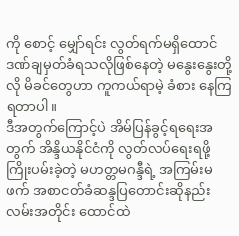ကို စောင့် မျှော်ရင်း လွတ်ရက်မရှိထောင်ဒဏ်ချမှတ်ခံရသလိုဖြစ်နေတဲ့ မနွေးနွေးတို့လို မိခင်တွေဟာ ကူကယ်ရာမဲ့ ခံစား နေကြရတာပါ။
ဒီအတွက်ကြောင့်ပဲ အိမ်ပြန်ခွင့်ရရေးအတွက် အိန္ဒိယနိုင်ငံကို လွတ်လပ်ရေးရဖို့ ကြိုးပမ်းခဲ့တဲ့ မဟတ္တမဂန္ဒီရဲ့ အကြမ်းမဖက် အစာငတ်ခံဆန္ဒပြတောင်းဆိုနည်းလမ်းအတိုင်း ထောင်ထဲ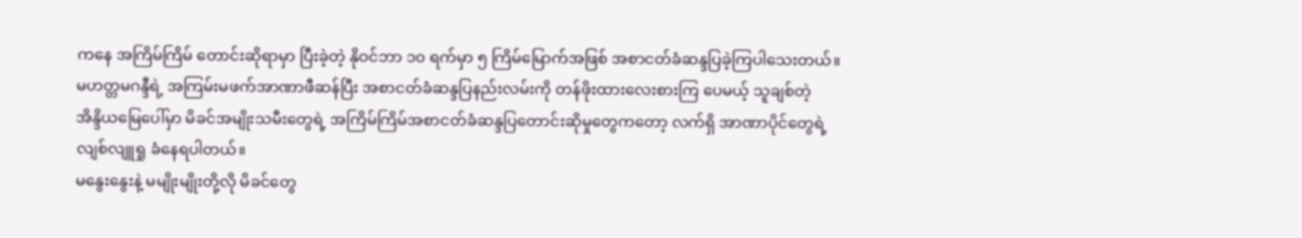ကနေ အကြိမ်ကြိမ် တောင်းဆိုရာမှာ ပြီးခဲ့တဲ့ နိုဝင်ဘာ ၁၀ ရက်မှာ ၅ ကြိမ်မြောက်အဖြစ် အစာငတ်ခံဆန္ဒပြခဲ့ကြပါသေးတယ်။
မဟတ္တမဂန္ဒီရဲ့ အကြမ်းမဖက်အာဏာဖီဆန်ပြီး အစာငတ်ခံဆန္ဒပြနည်းလမ်းကို တန်ဖိုးထားလေးစားကြ ပေမယ့် သူချစ်တဲ့ အိန္ဒိယမြေပေါ်မှာ မိခင်အမျိုးသမီးတွေရဲ့ အကြိမ်ကြိမ်အစာငတ်ခံဆန္ဒပြတောင်းဆိုမှုတွေကတော့ လက်ရှိ အာဏာပိုင်တွေရဲ့ လျစ်လျူရှု ခံနေရပါတယ်။
မနွေးနွေးနဲ့ မမျိုးမျိုးတို့လို မိခင်တွေ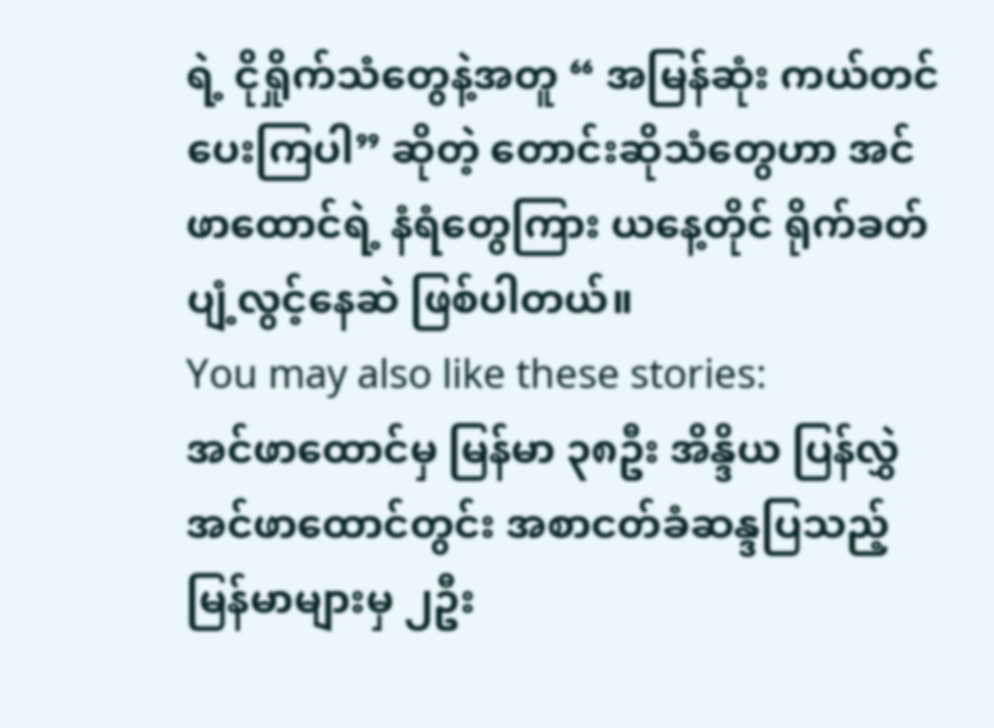ရဲ့ ငိုရှိုက်သံတွေနဲ့အတူ “ အမြန်ဆုံး ကယ်တင်ပေးကြပါ” ဆိုတဲ့ တောင်းဆိုသံတွေဟာ အင်ဖာထောင်ရဲ့ နံရံတွေကြား ယနေ့တိုင် ရိုက်ခတ်ပျံ့လွင့်နေဆဲ ဖြစ်ပါတယ်။
You may also like these stories:
အင်ဖာထောင်မှ မြန်မာ ၃၈ဦး အိန္ဒိယ ပြန်လွှဲ
အင်ဖာထောင်တွင်း အစာငတ်ခံဆန္ဒပြသည့် မြန်မာများမှ ၂ဦး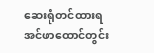ဆေးရုံတင်ထားရ
အင်ဖာထောင်တွင်း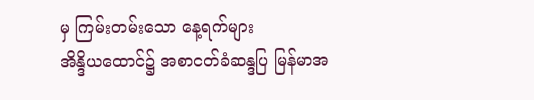မှ ကြမ်းတမ်းသော နေ့ရက်များ
အိန္ဒိယထောင်၌ အစာငတ်ခံဆန္ဒပြ မြန်မာအ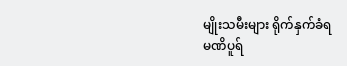မျိုးသမီးများ ရိုက်နှက်ခံရ
မဏိပူရ်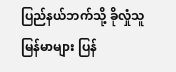ပြည်နယ်ဘက်သို့ ခိုလှုံသူ မြန်မာများ ပြန်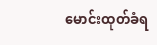မောင်းထုတ်ခံရ